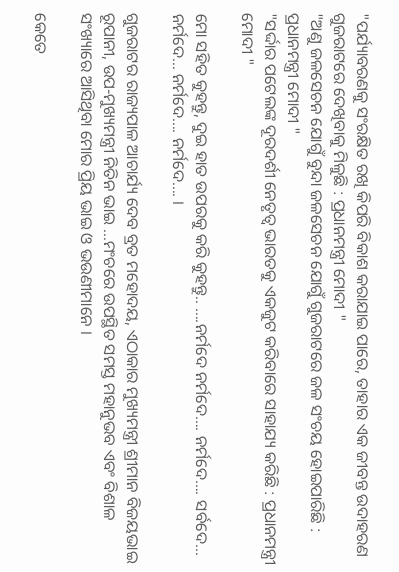"ପର୍ଯ୍ୟାବରଣକୁ ସଂରକ୍ଷିତ ରଖି କିପରି ବିକାଶ କରାଯାଇ ପାରେ, ତାହାର ଏକ ଜୀବନ୍ତ ଉଦାହରଣ ଗୁଜରାଟରେ ଦେଖିବାକୁ ମିଳୁଛି : ପ୍ରଧାନମନ୍ତ୍ରୀ ମୋଦୀ "
"ଅଣୁ ଜଳସେଚନ ଯୋଗୁଁ ବୁନ୍ଦା ଜଳସେଚନ ଯୋଗୁଁ ଗୁଜରାଟରେ ଜଳ ସଂଚୟ ହୋଇପାରିଛି : ପ୍ରଧାନମନ୍ତ୍ରୀ ମୋଦୀ "
"ସର୍ଦ୍ଦାର ପଟେଲଙ୍କ ଦୂରଦର୍ଶୀ ନେତୃତ୍ୱ ଭାରତକୁ ଏକଜୁଟ କରିବାରେ ସାହାଯ୍ୟ କରିଛି : ପ୍ରଧାନମନ୍ତ୍ରୀ ମୋଦୀ "

ମୋ ସହିତ କୁହନ୍ତୁ, ଦୁଇ ହାତ ଉପରକୁ କରି କୁହନ୍ତୁ.. ….ନର୍ମଦେ ନର୍ମଦେ…. ନର୍ମଦେ…. ସର୍ବଦେ… ନର୍ମଦେ… ନର୍ମଦେ…. ନର୍ମଦେ…. ।

ଗୁଜରାଟର ରାଜ୍ୟପାଳ ଆଚାର୍ଯ୍ୟ ଦେବ ବ୍ରତ ମହୋଦୟ, ଏଠାକାର ମୁଖ୍ୟମନ୍ତ୍ରୀ ଶ୍ରୀମାନ ବିଜୟଭାଇ ରୂପାନୀ, ଉପ-ମୁଖ୍ୟମନ୍ତ୍ରୀ ନିତିନ ଭାଇ …ମଂଚରେ ଉପସ୍ଥିତ ସମସ୍ତ ମହାନୁଭବ ଏବଂ ବିଶାଳ ସଂଖ୍ୟାରେ ଆସିଥିବା ମୋର ପ୍ରିୟ ଭାଇ ଓ ଭଉଣୀମାନେ ।

କେତେ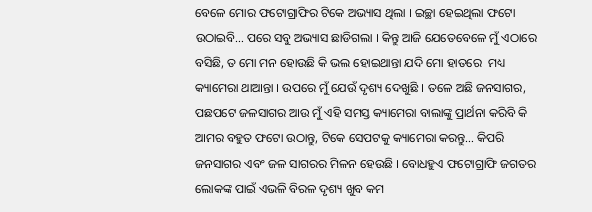ବେଳେ ମୋର ଫଟୋଗ୍ରାଫିର ଟିକେ ଅଭ୍ୟାସ ଥିଲା । ଇଚ୍ଛା ହେଇଥିଲା ଫଟୋ ଉଠାଇବି… ପରେ ସବୁ ଅଭ୍ୟାସ ଛାଡିଗଲା । କିନ୍ତୁ ଆଜି ଯେତେବେଳେ ମୁଁ ଏଠାରେ ବସିଛି, ତ ମୋ ମନ ହୋଉଛି କି ଭଲ ହୋଇଥାନ୍ତା ଯଦି ମୋ ହାତରେ  ମଧ୍ୟ କ୍ୟାମେରା ଥାଆନ୍ତା । ଉପରେ ମୁଁ ଯେଉଁ ଦୃଶ୍ୟ ଦେଖୁଛି । ତଳେ ଅଛି ଜନସାଗର, ପଛପଟେ ଜଳସାଗର ଆଉ ମୁଁ ଏହି ସମସ୍ତ କ୍ୟାମେରା ବାଲାଙ୍କୁ ପ୍ରାର୍ଥନା କରିବି କି ଆମର ବହୁତ ଫଟୋ ଉଠାନ୍ତୁ, ଟିକେ ସେପଟକୁ କ୍ୟାମେରା କରନ୍ତୁ… କିପରି ଜନସାଗର ଏବଂ ଜଳ ସାଗରର ମିଳନ ହେଉଛି । ବୋଧହୁଏ ଫଟୋଗ୍ରାଫି ଜଗତର ଲୋକଙ୍କ ପାଇଁ ଏଭଳି ବିରଳ ଦୃଶ୍ୟ ଖୁବ କମ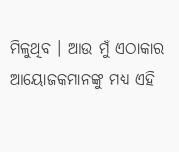ମିଳୁଥିବ । ଆଉ ମୁଁ ଏଠାକାର ଆୟୋଜକମାନଙ୍କୁ ମଧ୍ୟ ଏହି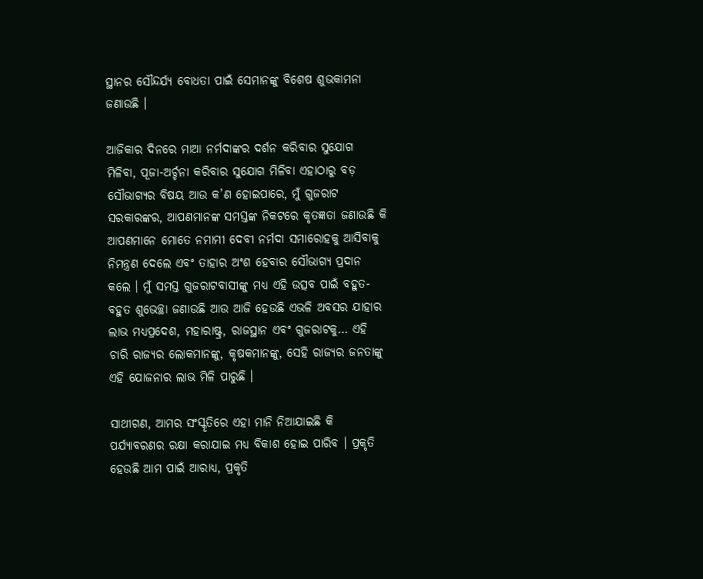ସ୍ଥାନର ସୌନ୍ଦର୍ଯ୍ୟ ବୋଧତା ପାଇଁ ସେମାନଙ୍କୁ ବିଶେଷ ଶୁଭକାମନା ଜଣାଉଛି ।

ଆଜିକାର ଦିନରେ ମାଆ ନର୍ମଦାଙ୍କର ଦର୍ଶନ କରିବାର ସୁଯୋଗ ମିଳିବା, ପୂଜା-ଅର୍ଚ୍ଚନା କରିବାର ସୁଯୋଗ ମିଳିବା ଏହାଠାରୁ ବଡ଼ ସୌଭାଗ୍ୟର ବିଷୟ ଆଉ କ’ଣ ହୋଇପାରେ, ମୁଁ ଗୁଜରାଟ ସରକାରଙ୍କର, ଆପଣମାନଙ୍କ ସମସ୍ତଙ୍କ ନିକଟରେ କୃତଜ୍ଞତା ଜଣାଉଛି କି ଆପଣମାନେ ମୋତେ ନମାମୀ ଦେବୀ ନର୍ମଦା ସମାରୋହକୁ ଆସିବାକୁ ନିମନ୍ତ୍ରଣ ଦେଲେ ଏବଂ ତାହାର ଅଂଶ ହେବାର ସୌଭାଗ୍ୟ ପ୍ରଦାନ କଲେ । ମୁଁ ସମସ୍ତ ଗୁଜରାଟବାସୀଙ୍କୁ ମଧ୍ୟ ଏହି ଉତ୍ସବ ପାଇଁ ବହୁତ-ବହୁତ ଶୁଭେଚ୍ଛା ଜଣାଉଛି ଆଉ ଆଜି ହେଉଛି ଏଭଳି ଅବସର ଯାହାର ଲାଭ ମଧ୍ୟପ୍ରଦେଶ, ମହାରାଷ୍ଟ୍ର, ରାଜସ୍ଥାନ ଏବଂ ଗୁଜରାଟକୁ… ଏହି ଚାରି ରାଜ୍ୟର ଲୋକମାନଙ୍କୁ, କୃଷକମାନଙ୍କୁ, ସେହି ରାଜ୍ୟର ଜନତାଙ୍କୁ ଏହି ଯୋଜନାର ଲାଭ ମିଳି ପାରୁଛି ।

ସାଥୀଗଣ, ଆମର ସଂସ୍କୃତିରେ ଏହା ମାନି ନିଆଯାଇଛି କି ପର୍ଯ୍ୟାବରଣର ରକ୍ଷା କରାଯାଇ ମଧ୍ୟ ବିକାଶ ହୋଇ ପାରିବ । ପ୍ରକୃତି ହେଉଛି ଆମ ପାଇଁ ଆରାଧ୍ୟ, ପ୍ରକୃତି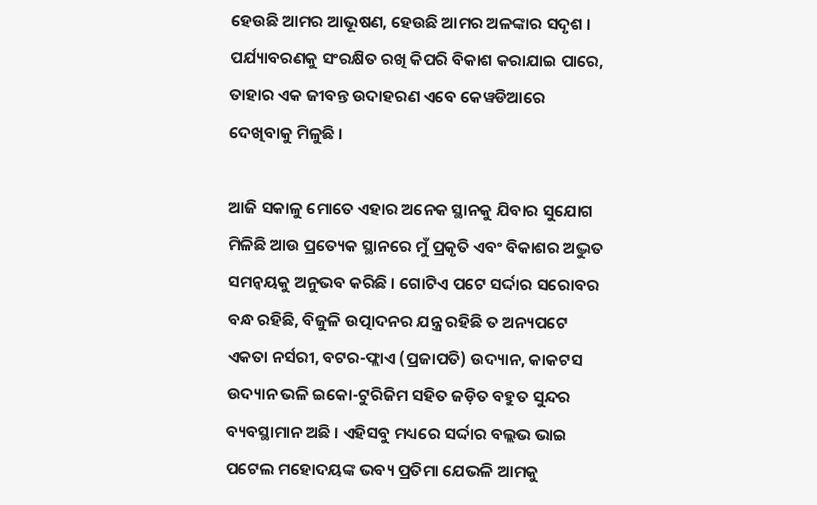ହେଉଛି ଆମର ଆଭୂଷଣ, ହେଉଛି ଆମର ଅଳଙ୍କାର ସଦୃଶ । ପର୍ଯ୍ୟାବରଣକୁ ସଂରକ୍ଷିତ ରଖି କିପରି ବିକାଶ କରାଯାଇ ପାରେ, ତାହାର ଏକ ଜୀବନ୍ତ ଉଦାହରଣ ଏବେ କେୱଡିଆରେ ଦେଖିବାକୁ ମିଳୁଛି ।

ଆଜି ସକାଳୁ ମୋତେ ଏହାର ଅନେକ ସ୍ଥାନକୁ ଯିବାର ସୁଯୋଗ ମିଳିଛି ଆଉ ପ୍ରତ୍ୟେକ ସ୍ଥାନରେ ମୁଁ ପ୍ରକୃତି ଏବଂ ବିକାଶର ଅଦ୍ଭୁତ ସମନ୍ୱୟକୁ ଅନୁଭବ କରିଛି । ଗୋଟିଏ ପଟେ ସର୍ଦ୍ଦାର ସରୋବର ବନ୍ଧ ରହିଛି, ବିଜୁଳି ଉତ୍ପାଦନର ଯନ୍ତ୍ର ରହିଛି ତ ଅନ୍ୟପଟେ ଏକତା ନର୍ସରୀ, ବଟର-ଫ୍ଲାଏ (ପ୍ରଜାପତି) ଉଦ୍ୟାନ, କାକଟସ ଉଦ୍ୟାନ ଭଳି ଇକୋ-ଟୁରିଜିମ ସହିତ ଜଡ଼ିତ ବହୁତ ସୁନ୍ଦର ବ୍ୟବସ୍ଥାମାନ ଅଛି । ଏହିସବୁ ମଧ୍ୟରେ ସର୍ଦ୍ଦାର ବଲ୍ଲଭ ଭାଇ ପଟେଲ ମହୋଦୟଙ୍କ ଭବ୍ୟ ପ୍ରତିମା ଯେଭଳି ଆମକୁ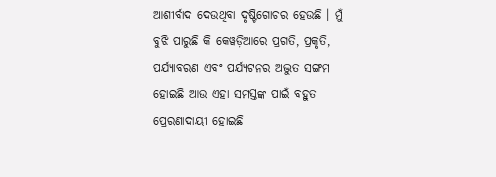ଆଶୀର୍ବାଦ ଦେଉଥିବା ଦୃଷ୍ଟିଗୋଚର ହେଉଛି । ମୁଁ ବୁଝି ପାରୁଛି କି କେୱଡ଼ିଆରେ ପ୍ରଗତି, ପ୍ରକୃତି, ପର୍ଯ୍ୟାବରଣ ଏବଂ ପର୍ଯ୍ୟଟନର ଅଦ୍ଭୁତ ସଙ୍ଗମ ହୋଇଛି ଆଉ ଏହା ସମସ୍ତଙ୍କ ପାଇଁ ବହୁତ ପ୍ରେରଣାଦାୟୀ ହୋଇଛି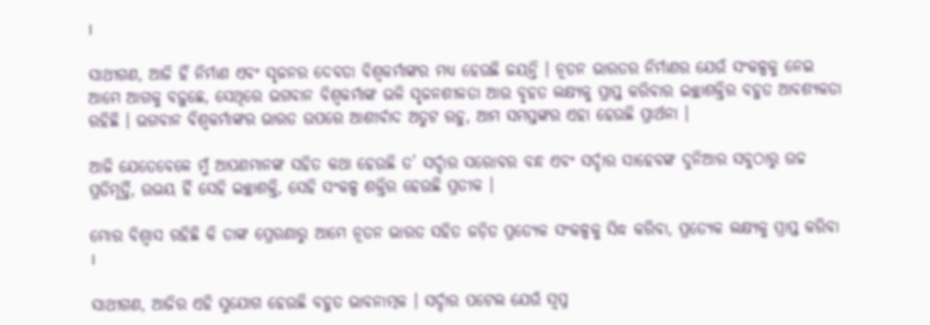।

ସାଥୀଗଣ, ଆଜି ହିଁ ନିର୍ମାଣ ଏବଂ ସୃଜନର ଦେବତା ବିଶ୍ୱକର୍ମାଙ୍କର ମଧ୍ୟ ହେଉଛି ଜୟନ୍ତି । ନୂତନ ଭାରତର ନିର୍ମାଣର ଯେଉଁ ସଂକଳ୍ପକୁ ନେଇ ଆମେ ଆଗକୁ ବଢ଼ୁଛେ, ସେଥିରେ ଭଗବାନ ବିଶ୍ୱକର୍ମାଙ୍କ ଭଳି ସୃଜନଶୀଳତା ଆଉ ବୃହତ ଲକ୍ଷ୍ୟକୁ ପ୍ରାପ୍ତ କରିବାର ଇଚ୍ଛାଶକ୍ତିର ବହୁତ ଆବଶ୍ୟକତା ରହିଛି । ଭଗବାନ ବିଶ୍ୱକର୍ମାଙ୍କର ଭାରତ ଉପରେ ଆଶୀର୍ବାଦ ଅତୁଟ ରହୁ, ଆମ ସମସ୍ତଙ୍କର ଏହା ହେଉଛି ପ୍ରାର୍ଥନା ।

ଆଜି ଯେତେବେଳେ ମୁଁ ଆପଣମାନଙ୍କ ସହିତ କଥା ହେଉଛି ତ’ ସର୍ଦ୍ଦାର ସରୋବର ବନ୍ଧ ଏବଂ ସର୍ଦ୍ଦାର ସାହେବଙ୍କ ଦୁନିଆର ସବୁଠାରୁ ଉଚ୍ଚ ପ୍ରତିମୂର୍ତ୍ତି, ଉଭୟ ହିଁ ସେହି ଇଚ୍ଛାଶକ୍ତି, ସେହି ସଂକଳ୍ପ ଶକ୍ତିର ହେଉଛି ପ୍ରତୀକ ।

ମୋର ବିଶ୍ୱାସ ରହିଛି କି ତାଙ୍କ ପ୍ରେରଣାରୁ ଆମେ ନୂତନ ଭାରତ ସହିତ ଜଡ଼ିତ ପ୍ରତ୍ୟେକ ସଂକଳ୍ପକୁ ସିଦ୍ଧ କରିବା, ପ୍ରତ୍ୟେକ ଲକ୍ଷ୍ୟକୁ ପ୍ରାପ୍ତ କରିବା ।

ସାଥୀଗଣ, ଆଜିର ଏହି ସୁଯୋଗ ହେଉଛି ବହୁତ ଭାବନାତ୍ମକ । ସର୍ଦ୍ଦାର ପଟେଲ ଯେଉଁ ସ୍ୱପ୍ନ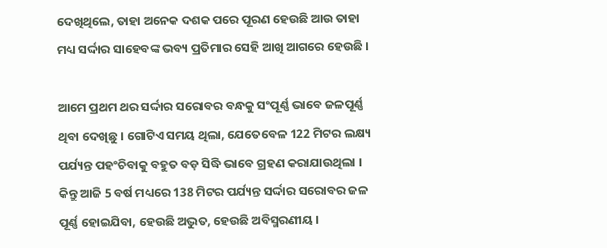ଦେଖିଥିଲେ, ତାହା ଅନେକ ଦଶକ ପରେ ପୂରଣ ହେଉଛି ଆଉ ତାହା ମଧ୍ୟ ସର୍ଦ୍ଦାର ସାହେବଙ୍କ ଭବ୍ୟ ପ୍ରତିମାର ସେହି ଆଖି ଆଗରେ ହେଉଛି ।

ଆମେ ପ୍ରଥମ ଥର ସର୍ଦ୍ଦାର ସରୋବର ବନ୍ଧକୁ ସଂପୂର୍ଣ୍ଣ ଭାବେ ଜଳପୂର୍ଣ୍ଣ ଥିବା ଦେଖିଛୁ । ଗୋଟିଏ ସମୟ ଥିଲା, ଯେତେବେଳ 122 ମିଟର ଲକ୍ଷ୍ୟ ପର୍ଯ୍ୟନ୍ତ ପହଂଚିବାକୁ ବହୁତ ବଡ଼ ସିଦ୍ଧି ଭାବେ ଗ୍ରହଣ କରାଯାଉଥିଲା । କିନ୍ତୁ ଆଜି 5 ବର୍ଷ ମଧ୍ୟରେ 138 ମିଟର ପର୍ଯ୍ୟନ୍ତ ସର୍ଦ୍ଦାର ସରୋବର ଜଳ ପୂର୍ଣ୍ଣ ହୋଇଯିବା, ହେଉଛି ଅଦ୍ଭୁତ, ହେଉଛି ଅବିସ୍ମରଣୀୟ ।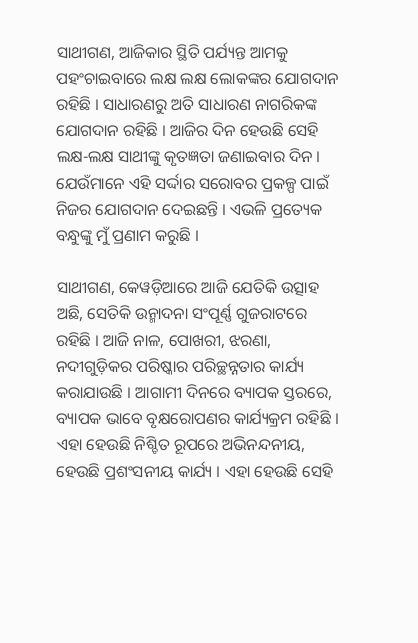ସାଥୀଗଣ, ଆଜିକାର ସ୍ଥିତି ପର୍ଯ୍ୟନ୍ତ ଆମକୁ ପହଂଚାଇବାରେ ଲକ୍ଷ ଲକ୍ଷ ଲୋକଙ୍କର ଯୋଗଦାନ ରହିଛି । ସାଧାରଣରୁ ଅତି ସାଧାରଣ ନାଗରିକଙ୍କ ଯୋଗଦାନ ରହିଛି । ଆଜିର ଦିନ ହେଉଛି ସେହି ଲକ୍ଷ-ଲକ୍ଷ ସାଥୀଙ୍କୁ କୃତଜ୍ଞତା ଜଣାଇବାର ଦିନ । ଯେଉଁମାନେ ଏହି ସର୍ଦ୍ଦାର ସରୋବର ପ୍ରକଳ୍ପ ପାଇଁ ନିଜର ଯୋଗଦାନ ଦେଇଛନ୍ତି । ଏଭଳି ପ୍ରତ୍ୟେକ ବନ୍ଧୁଙ୍କୁ ମୁଁ ପ୍ରଣାମ କରୁଛି ।

ସାଥୀଗଣ, କେୱଡ଼ିଆରେ ଆଜି ଯେତିକି ଉତ୍ସାହ ଅଛି, ସେତିକି ଉନ୍ମାଦନା ସଂପୂର୍ଣ୍ଣ ଗୁଜରାଟରେ ରହିଛି । ଆଜି ନାଳ, ପୋଖରୀ, ଝରଣା, ନଦୀଗୁଡ଼ିକର ପରିଷ୍କାର ପରିଚ୍ଛନ୍ନତାର କାର୍ଯ୍ୟ କରାଯାଉଛି । ଆଗାମୀ ଦିନରେ ବ୍ୟାପକ ସ୍ତରରେ, ବ୍ୟାପକ ଭାବେ ବୃକ୍ଷରୋପଣର କାର୍ଯ୍ୟକ୍ରମ ରହିଛି । ଏହା ହେଉଛି ନିଶ୍ଚିତ ରୂପରେ ଅଭିନନ୍ଦନୀୟ, ହେଉଛି ପ୍ରଶଂସନୀୟ କାର୍ଯ୍ୟ । ଏହା ହେଉଛି ସେହି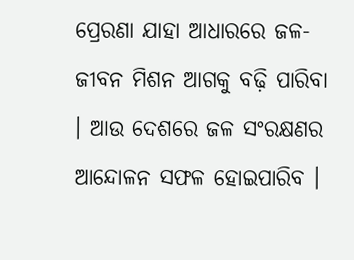ପ୍ରେରଣା ଯାହା ଆଧାରରେ ଜଳ-ଜୀବନ ମିଶନ ଆଗକୁ ବଢ଼ି ପାରିବା । ଆଉ ଦେଶରେ ଜଳ ସଂରକ୍ଷଣର ଆନ୍ଦୋଳନ ସଫଳ ହୋଇପାରିବ ।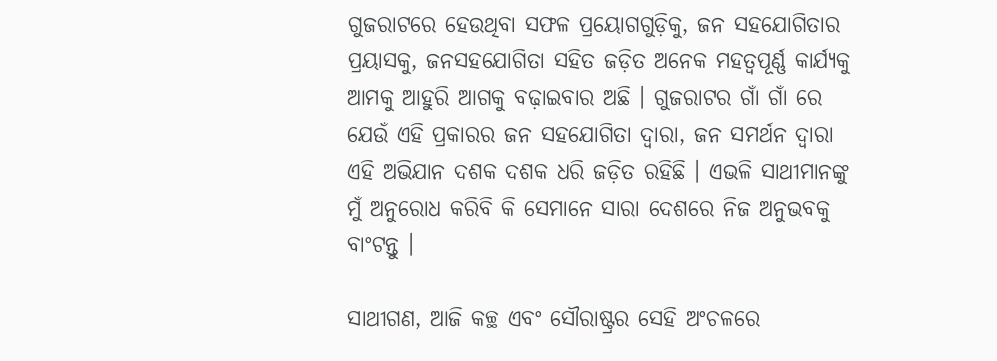ଗୁଜରାଟରେ ହେଉଥିବା ସଫଳ ପ୍ରୟୋଗଗୁଡ଼ିକୁ, ଜନ ସହଯୋଗିତାର ପ୍ରୟାସକୁ, ଜନସହଯୋଗିତା ସହିତ ଜଡ଼ିତ ଅନେକ ମହତ୍ୱପୂର୍ଣ୍ଣ କାର୍ଯ୍ୟକୁ ଆମକୁ ଆହୁରି ଆଗକୁ ବଢ଼ାଇବାର ଅଛି । ଗୁଜରାଟର ଗାଁ ଗାଁ ରେ ଯେଉଁ ଏହି ପ୍ରକାରର ଜନ ସହଯୋଗିତା ଦ୍ୱାରା, ଜନ ସମର୍ଥନ ଦ୍ୱାରା ଏହି ଅଭିଯାନ ଦଶକ ଦଶକ ଧରି ଜଡ଼ିତ ରହିଛି । ଏଭଳି ସାଥୀମାନଙ୍କୁ ମୁଁ ଅନୁରୋଧ କରିବି କି ସେମାନେ ସାରା ଦେଶରେ ନିଜ ଅନୁଭବକୁ ବାଂଟନ୍ତୁ ।

ସାଥୀଗଣ, ଆଜି କଚ୍ଛ ଏବଂ ସୌରାଷ୍ଟ୍ରର ସେହି ଅଂଚଳରେ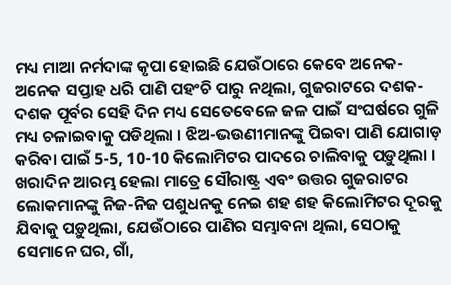ମଧ୍ୟ ମାଆ ନର୍ମଦାଙ୍କ କୃପା ହୋଇଛି ଯେଉଁଠାରେ କେବେ ଅନେକ-ଅନେକ ସପ୍ତାହ ଧରି ପାଣି ପହଂଚି ପାରୁ ନଥିଲା, ଗୁଜରାଟରେ ଦଶକ-ଦଶକ ପୂର୍ବର ସେହି ଦିନ ମଧ୍ୟ ସେତେବେଳେ ଜଳ ପାଇଁ ସଂଘର୍ଷରେ ଗୁଳି ମଧ୍ୟ ଚଳାଇବାକୁ ପଡିଥିଲା । ଝିଅ-ଭଉଣୀମାନଙ୍କୁ ପିଇବା ପାଣି ଯୋଗାଡ଼ କରିବା ପାଇଁ 5-5, 10-10 କିଲୋମିଟର ପାଦରେ ଚାଲିବାକୁ ପଡ଼ୁଥିଲା । ଖରାଦିନ ଆରମ୍ଭ ହେଲା ମାତ୍ରେ ସୌରାଷ୍ଟ୍ର ଏବଂ ଉତ୍ତର ଗୁଜରାଟର ଲୋକମାନଙ୍କୁ ନିଜ-ନିଜ ପଶୁଧନକୁ ନେଇ ଶହ ଶହ କିଲୋମିଟର ଦୂରକୁ ଯିବାକୁ ପଡ଼ୁଥିଲା, ଯେଉଁଠାରେ ପାଣିର ସମ୍ଭାବନା ଥିଲା, ସେଠାକୁ ସେମାନେ ଘର, ଗାଁ,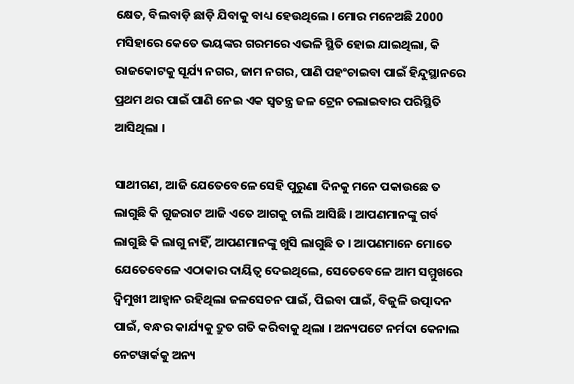କ୍ଷେତ, ବିଲବାଡ଼ି ଛାଡ଼ି ଯିବାକୁ ବାଧ୍ୟ ହେଉଥିଲେ । ମୋର ମନେଅଛି 2000 ମସିହାରେ କେତେ ଭୟଙ୍କର ଗରମରେ ଏଭଳି ସ୍ଥିତି ହୋଇ ଯାଇଥିଲା, କି ରାଜକୋଟକୁ ସୂର୍ଯ୍ୟ ନଗର, ଜାମ ନଗର, ପାଣି ପହଂଚାଇବା ପାଇଁ ହିନ୍ଦୁସ୍ଥାନରେ ପ୍ରଥମ ଥର ପାଇଁ ପାଣି ନେଇ ଏକ ସ୍ୱତନ୍ତ୍ର ଜଳ ଟ୍ରେନ ଚଲାଇବାର ପରିସ୍ଥିତି ଆସିଥିଲା ।

ସାଥୀଗଣ, ଆଜି ଯେତେବେଳେ ସେହି ପୁରୁଣା ଦିନକୁ ମନେ ପକାଉଛେ ତ ଲାଗୁଛି କି ଗୁଜରାଟ ଆଜି ଏତେ ଆଗକୁ ଚାଲି ଆସିଛି । ଆପଣମାନଙ୍କୁ ଗର୍ବ ଲାଗୁଛି କି ଲାଗୁ ନାହିଁ, ଆପଣମାନଙ୍କୁ ଖୁସି ଲାଗୁଛି ତ । ଆପଣମାନେ ମୋତେ ଯେତେବେଳେ ଏଠାକାର ଦାୟିତ୍ୱ ଦେଇଥିଲେ, ସେତେବେଳେ ଆମ ସମ୍ମୁଖରେ ଦ୍ୱିମୁଖୀ ଆହ୍ୱାନ ରହିଥିଲା ଜଳସେଚନ ପାଇଁ, ପିଇବା ପାଇଁ, ବିଜୁଳି ଉତ୍ପାଦନ ପାଇଁ, ବନ୍ଧର କାର୍ଯ୍ୟକୁ ଦ୍ରୁତ ଗତି କରିବାକୁ ଥିଲା । ଅନ୍ୟପଟେ ନର୍ମଦା କେନାଲ ନେଟୱାର୍କକୁ ଅନ୍ୟ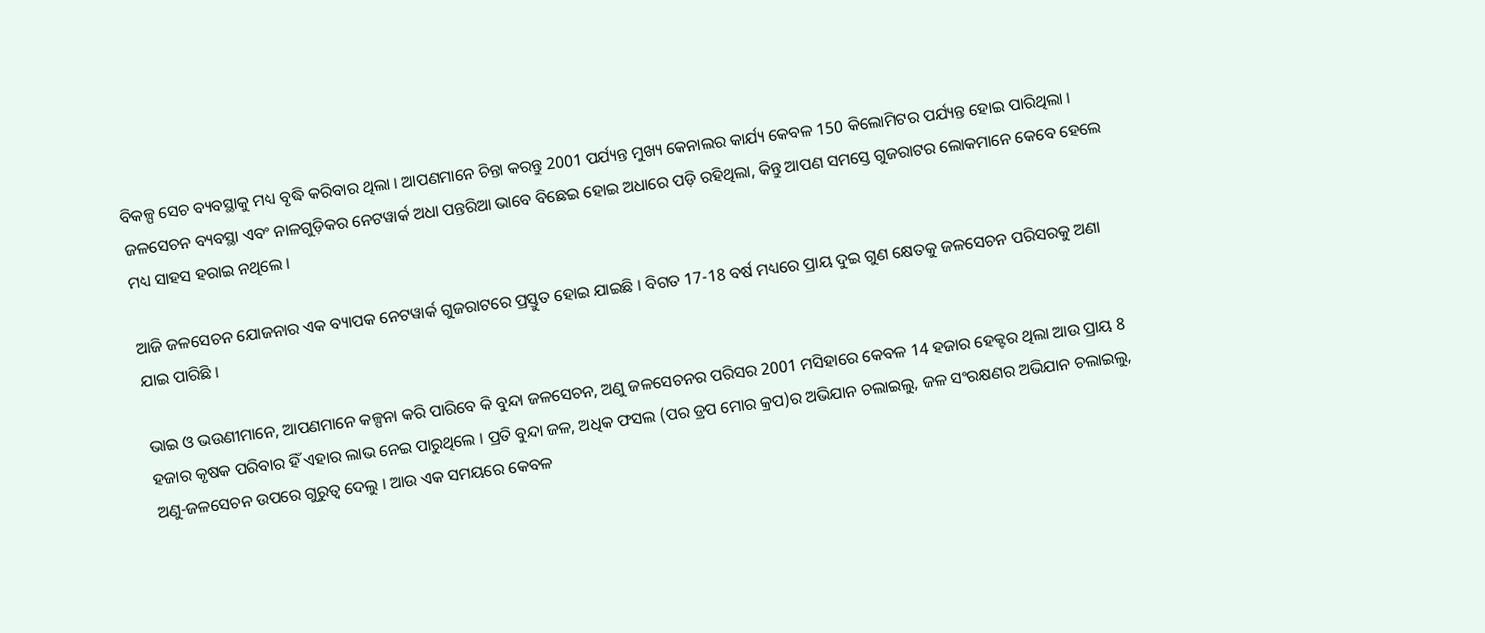ବିକଳ୍ପ ସେଚ ବ୍ୟବସ୍ଥାକୁ ମଧ୍ୟ ବୃଦ୍ଧି କରିବାର ଥିଲା । ଆପଣମାନେ ଚିନ୍ତା କରନ୍ତୁ 2001 ପର୍ଯ୍ୟନ୍ତ ମୁଖ୍ୟ କେନାଲର କାର୍ଯ୍ୟ କେବଳ 150 କିଲୋମିଟର ପର୍ଯ୍ୟନ୍ତ ହୋଇ ପାରିଥିଲା । ଜଳସେଚନ ବ୍ୟବସ୍ଥା ଏବଂ ନାଳଗୁଡ଼ିକର ନେଟୱାର୍କ ଅଧା ପନ୍ତରିଆ ଭାବେ ବିଛେଇ ହୋଇ ଅଧାରେ ପଡ଼ି ରହିଥିଲା, କିନ୍ତୁ ଆପଣ ସମସ୍ତେ ଗୁଜରାଟର ଲୋକମାନେ କେବେ ହେଲେ ମଧ୍ୟ ସାହସ ହରାଇ ନଥିଲେ ।

ଆଜି ଜଳସେଚନ ଯୋଜନାର ଏକ ବ୍ୟାପକ ନେଟୱାର୍କ ଗୁଜରାଟରେ ପ୍ରସ୍ତୁତ ହୋଇ ଯାଇଛି । ବିଗତ 17-18 ବର୍ଷ ମଧ୍ୟରେ ପ୍ରାୟ ଦୁଇ ଗୁଣ କ୍ଷେତକୁ ଜଳସେଚନ ପରିସରକୁ ଅଣା ଯାଇ ପାରିଛି ।

ଭାଇ ଓ ଭଉଣୀମାନେ, ଆପଣମାନେ କଳ୍ପନା କରି ପାରିବେ କି ବୁନ୍ଦା ଜଳସେଚନ, ଅଣୁ ଜଳସେଚନର ପରିସର 2001 ମସିହାରେ କେବଳ 14 ହଜାର ହେକ୍ଟର ଥିଲା ଆଉ ପ୍ରାୟ 8 ହଜାର କୃଷକ ପରିବାର ହିଁ ଏହାର ଲାଭ ନେଇ ପାରୁଥିଲେ । ପ୍ରତି ବୁନ୍ଦା ଜଳ, ଅଧିକ ଫସଲ (ପର ଡ୍ରପ ମୋର କ୍ରପ)ର ଅଭିଯାନ ଚଲାଇଲୁ, ଜଳ ସଂରକ୍ଷଣର ଅଭିଯାନ ଚଲାଇଲୁ, ଅଣୁ-ଜଳସେଚନ ଉପରେ ଗୁରୁତ୍ୱ ଦେଲୁ । ଆଉ ଏକ ସମୟରେ କେବଳ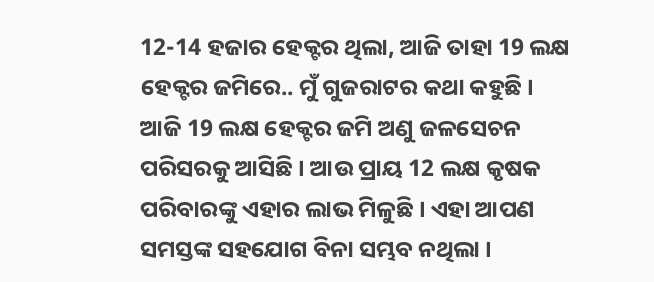12-14 ହଜାର ହେକ୍ଟର ଥିଲା, ଆଜି ତାହା 19 ଲକ୍ଷ ହେକ୍ଟର ଜମିରେ.. ମୁଁ ଗୁଜରାଟର କଥା କହୁଛି । ଆଜି 19 ଲକ୍ଷ ହେକ୍ଟର ଜମି ଅଣୁ ଜଳସେଚନ ପରିସରକୁ ଆସିଛି । ଆଉ ପ୍ରାୟ 12 ଲକ୍ଷ କୃଷକ ପରିବାରଙ୍କୁ ଏହାର ଲାଭ ମିଳୁଛି । ଏହା ଆପଣ ସମସ୍ତଙ୍କ ସହଯୋଗ ବିନା ସମ୍ଭବ ନଥିଲା ।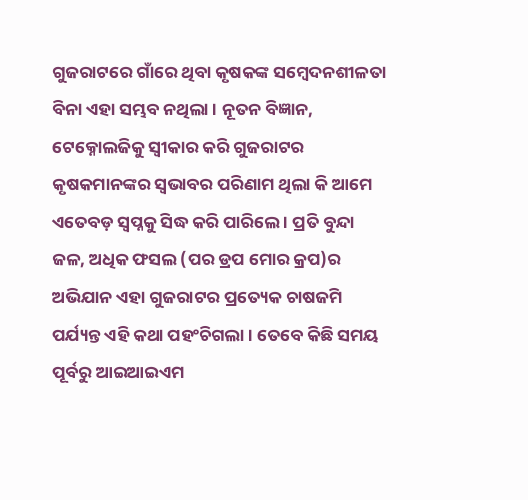ଗୁଜରାଟରେ ଗାଁରେ ଥିବା କୃଷକଙ୍କ ସମ୍ବେଦନଶୀଳତା ବିନା ଏହା ସମ୍ଭବ ନଥିଲା । ନୂତନ ବିଜ୍ଞାନ, ଟେକ୍ନୋଲଜିକୁ ସ୍ୱୀକାର କରି ଗୁଜରାଟର କୃଷକମାନଙ୍କର ସ୍ୱଭାବର ପରିଣାମ ଥିଲା କି ଆମେ ଏତେବଡ଼ ସ୍ୱପ୍ନକୁ ସିଦ୍ଧ କରି ପାରିଲେ । ପ୍ରତି ବୁନ୍ଦା ଜଳ, ଅଧିକ ଫସଲ (ପର ଡ୍ରପ ମୋର କ୍ରପ)ର ଅଭିଯାନ ଏହା ଗୁଜରାଟର ପ୍ରତ୍ୟେକ ଚାଷଜମି ପର୍ଯ୍ୟନ୍ତ ଏହି କଥା ପହଂଚିଗଲା । ତେବେ କିଛି ସମୟ ପୂର୍ବରୁ ଆଇଆଇଏମ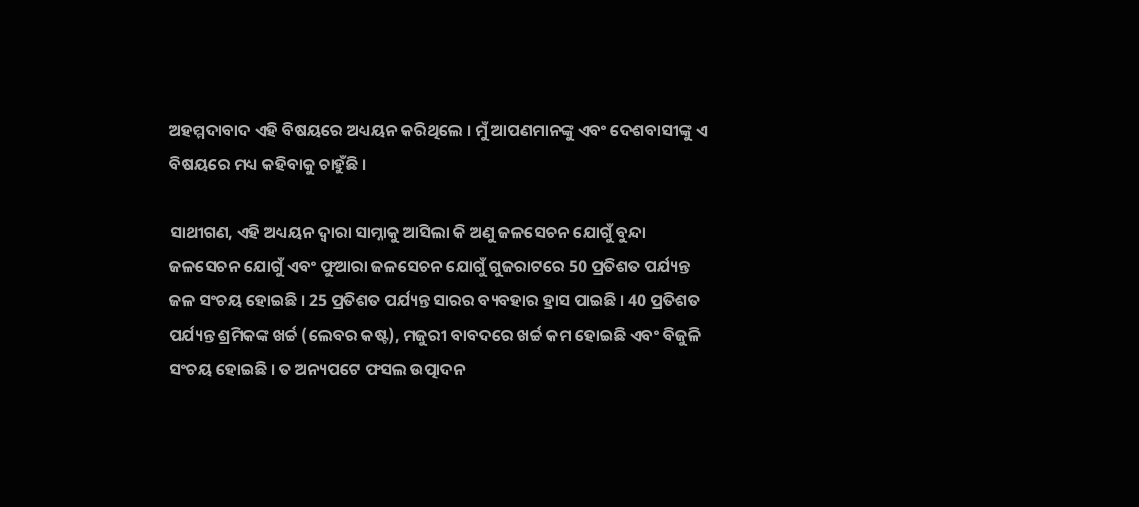ଅହମ୍ମଦାବାଦ ଏହି ବିଷୟରେ ଅଧ୍ୟୟନ କରିଥିଲେ । ମୁଁ ଆପଣମାନଙ୍କୁ ଏବଂ ଦେଶବାସୀଙ୍କୁ ଏ ବିଷୟରେ ମଧ୍ୟ କହିବାକୁ ଚାହୁଁଛି ।

ସାଥୀଗଣ, ଏହି ଅଧ୍ୟୟନ ଦ୍ୱାରା ସାମ୍ନାକୁ ଆସିଲା କି ଅଣୁ ଜଳସେଚନ ଯୋଗୁଁ ବୁନ୍ଦା ଜଳସେଚନ ଯୋଗୁଁ ଏବଂ ଫୁଆରା ଜଳସେଚନ ଯୋଗୁଁ ଗୁଜରାଟରେ 50 ପ୍ରତିଶତ ପର୍ଯ୍ୟନ୍ତ ଜଳ ସଂଚୟ ହୋଇଛି । 25 ପ୍ରତିଶତ ପର୍ଯ୍ୟନ୍ତ ସାରର ବ୍ୟବହାର ହ୍ରାସ ପାଇଛି । 40 ପ୍ରତିଶତ ପର୍ଯ୍ୟନ୍ତ ଶ୍ରମିକଙ୍କ ଖର୍ଚ୍ଚ (ଲେବର କଷ୍ଟ), ମଜୁରୀ ବାବଦରେ ଖର୍ଚ୍ଚ କମ ହୋଇଛି ଏବଂ ବିଜୁଳି ସଂଚୟ ହୋଇଛି । ତ ଅନ୍ୟପଟେ ଫସଲ ଉତ୍ପାଦନ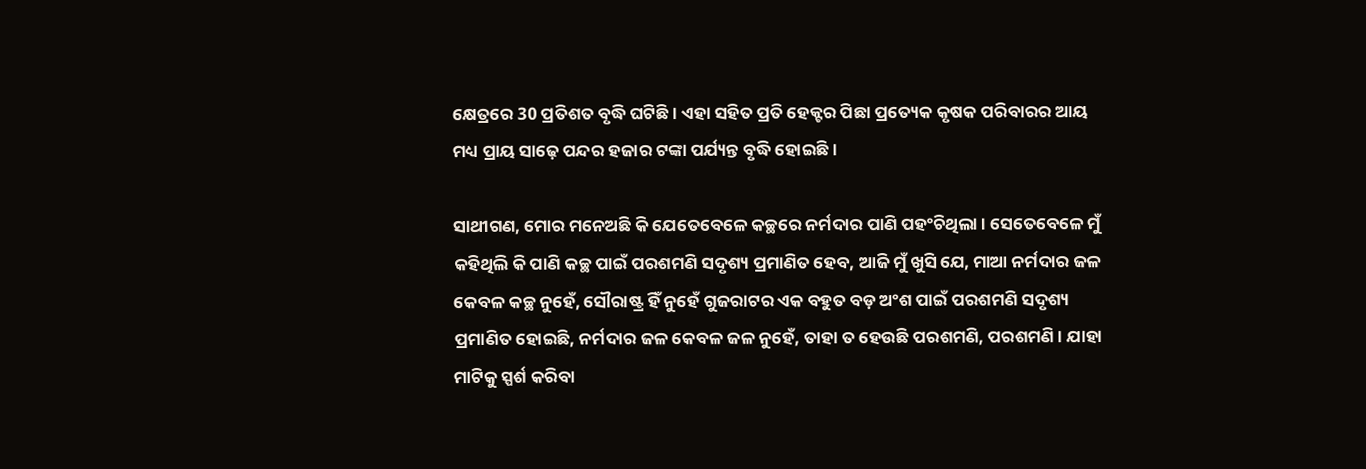କ୍ଷେତ୍ରରେ 30 ପ୍ରତିଶତ ବୃଦ୍ଧି ଘଟିଛି । ଏହା ସହିତ ପ୍ରତି ହେକ୍ଟର ପିଛା ପ୍ରତ୍ୟେକ କୃଷକ ପରିବାରର ଆୟ ମଧ୍ୟ ପ୍ରାୟ ସାଢ଼େ ପନ୍ଦର ହଜାର ଟଙ୍କା ପର୍ଯ୍ୟନ୍ତ ବୃଦ୍ଧି ହୋଇଛି ।

ସାଥୀଗଣ, ମୋର ମନେଅଛି କି ଯେତେବେଳେ କଚ୍ଛରେ ନର୍ମଦାର ପାଣି ପହଂଚିଥିଲା । ସେତେବେଳେ ମୁଁ କହିଥିଲି କି ପାଣି କଚ୍ଛ ପାଇଁ ପରଶମଣି ସଦୃଶ୍ୟ ପ୍ରମାଣିତ ହେବ, ଆଜି ମୁଁ ଖୁସି ଯେ, ମାଆ ନର୍ମଦାର ଜଳ କେବଳ କଚ୍ଛ ନୁହେଁ, ସୌରାଷ୍ଟ୍ର ହିଁ ନୁହେଁ ଗୁଜରାଟର ଏକ ବହୁତ ବଡ଼ ଅଂଶ ପାଇଁ ପରଶମଣି ସଦୃଶ୍ୟ ପ୍ରମାଣିତ ହୋଇଛି, ନର୍ମଦାର ଜଳ କେବଳ ଜଳ ନୁହେଁ, ତାହା ତ ହେଉଛି ପରଶମଣି, ପରଶମଣି । ଯାହା ମାଟିକୁ ସ୍ପର୍ଶ କରିବା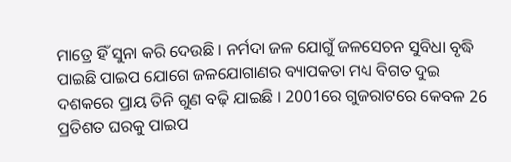ମାତ୍ରେ ହିଁ ସୁନା କରି ଦେଉଛି । ନର୍ମଦା ଜଳ ଯୋଗୁଁ ଜଳସେଚନ ସୁବିଧା ବୃଦ୍ଧି ପାଇଛି ପାଇପ ଯୋଗେ ଜଳଯୋଗାଣର ବ୍ୟାପକତା ମଧ୍ୟ ବିଗତ ଦୁଇ ଦଶକରେ ପ୍ରାୟ ତିନି ଗୁଣ ବଢ଼ି ଯାଇଛି । 2001ରେ ଗୁଜରାଟରେ କେବଳ 26 ପ୍ରତିଶତ ଘରକୁ ପାଇପ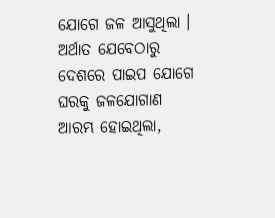ଯୋଗେ ଜଳ ଆସୁଥିଲା । ଅର୍ଥାତ ଯେବେଠାରୁ ଦେଶରେ ପାଇପ ଯୋଗେ ଘରକୁ ଜଳଯୋଗାଣ ଆରମ୍ଭ ହୋଇଥିଲା,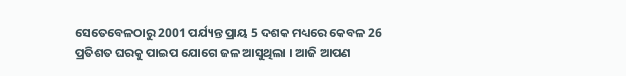ସେତେବେଳଠାରୁ 2001 ପର୍ଯ୍ୟନ୍ତ ପ୍ରାୟ 5 ଦଶକ ମଧ୍ୟରେ କେବଳ 26 ପ୍ରତିଶତ ଘରକୁ ପାଇପ ଯୋଗେ ଜଳ ଆସୁଥିଲା । ଆଜି ଆପଣ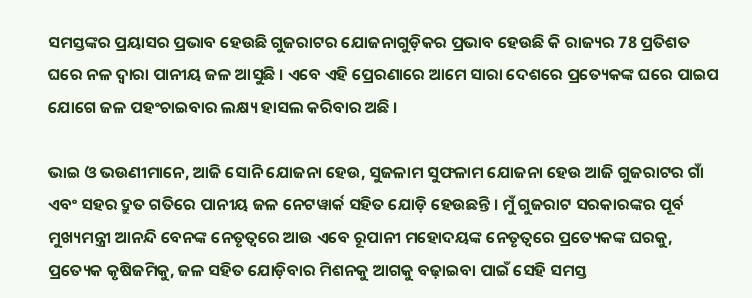ସମସ୍ତଙ୍କର ପ୍ରୟାସର ପ୍ରଭାବ ହେଉଛି ଗୁଜରାଟର ଯୋଜନାଗୁଡ଼ିକର ପ୍ରଭାବ ହେଉଛି କି ରାଜ୍ୟର 78 ପ୍ରତିଶତ ଘରେ ନଳ ଦ୍ୱାରା ପାନୀୟ ଜଳ ଆସୁଛି । ଏବେ ଏହି ପ୍ରେରଣାରେ ଆମେ ସାରା ଦେଶରେ ପ୍ରତ୍ୟେକଙ୍କ ଘରେ ପାଇପ ଯୋଗେ ଜଳ ପହଂଚାଇବାର ଲକ୍ଷ୍ୟ ହାସଲ କରିବାର ଅଛି ।

ଭାଇ ଓ ଭଉଣୀମାନେ, ଆଜି ସୋନି ଯୋଜନା ହେଉ, ସୁଜଳାମ ସୁଫଳାମ ଯୋଜନା ହେଉ ଆଜି ଗୁଜରାଟର ଗାଁ ଏବଂ ସହର ଦ୍ରୁତ ଗତିରେ ପାନୀୟ ଜଳ ନେଟୱାର୍କ ସହିତ ଯୋଡ଼ି ହେଉଛନ୍ତି । ମୁଁ ଗୁଜରାଟ ସରକାରଙ୍କର ପୂର୍ବ ମୁଖ୍ୟମନ୍ତ୍ରୀ ଆନନ୍ଦି ବେନଙ୍କ ନେତୃତ୍ୱରେ ଆଉ ଏବେ ରୂପାନୀ ମହୋଦୟଙ୍କ ନେତୃତ୍ୱରେ ପ୍ରତ୍ୟେକଙ୍କ ଘରକୁ, ପ୍ରତ୍ୟେକ କୃଷିଜମିକୁ, ଜଳ ସହିତ ଯୋଡ଼ିବାର ମିଶନକୁ ଆଗକୁ ବଢ଼ାଇବା ପାଇଁ ସେହି ସମସ୍ତ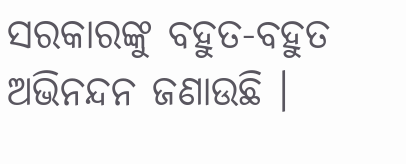ସରକାରଙ୍କୁ ବହୁତ-ବହୁତ ଅଭିନନ୍ଦନ ଜଣାଉଛି ।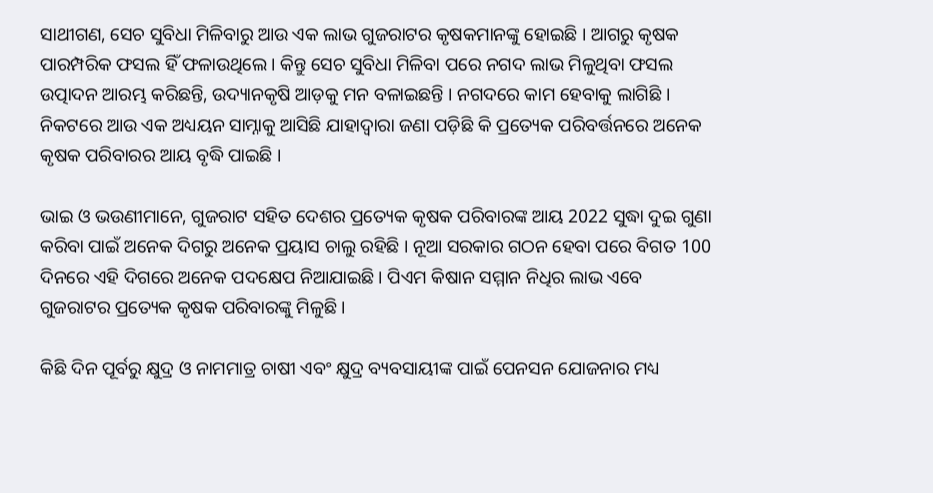ସାଥୀଗଣ, ସେଚ ସୁବିଧା ମିଳିବାରୁ ଆଉ ଏକ ଲାଭ ଗୁଜରାଟର କୃଷକମାନଙ୍କୁ ହୋଇଛି । ଆଗରୁ କୃଷକ ପାରମ୍ପରିକ ଫସଲ ହିଁ ଫଳାଉଥିଲେ । କିନ୍ତୁ ସେଚ ସୁବିଧା ମିଳିବା ପରେ ନଗଦ ଲାଭ ମିଳୁଥିବା ଫସଲ ଉତ୍ପାଦନ ଆରମ୍ଭ କରିଛନ୍ତି, ଉଦ୍ୟାନକୃଷି ଆଡ଼କୁ ମନ ବଳାଇଛନ୍ତି । ନଗଦରେ କାମ ହେବାକୁ ଲାଗିଛି । ନିକଟରେ ଆଉ ଏକ ଅଧ୍ୟୟନ ସାମ୍ନାକୁ ଆସିଛି ଯାହାଦ୍ୱାରା ଜଣା ପଡ଼ିଛି କି ପ୍ରତ୍ୟେକ ପରିବର୍ତ୍ତନରେ ଅନେକ କୃଷକ ପରିବାରର ଆୟ ବୃଦ୍ଧି ପାଇଛି ।

ଭାଇ ଓ ଭଉଣୀମାନେ, ଗୁଜରାଟ ସହିତ ଦେଶର ପ୍ରତ୍ୟେକ କୃଷକ ପରିବାରଙ୍କ ଆୟ 2022 ସୁଦ୍ଧା ଦୁଇ ଗୁଣା କରିବା ପାଇଁ ଅନେକ ଦିଗରୁ ଅନେକ ପ୍ରୟାସ ଚାଲୁ ରହିଛି । ନୂଆ ସରକାର ଗଠନ ହେବା ପରେ ବିଗତ 100 ଦିନରେ ଏହି ଦିଗରେ ଅନେକ ପଦକ୍ଷେପ ନିଆଯାଇଛି । ପିଏମ କିଷାନ ସମ୍ମାନ ନିଧିର ଲାଭ ଏବେ ଗୁଜରାଟର ପ୍ରତ୍ୟେକ କୃଷକ ପରିବାରଙ୍କୁ ମିଳୁଛି ।

କିଛି ଦିନ ପୂର୍ବରୁ କ୍ଷୁଦ୍ର ଓ ନାମମାତ୍ର ଚାଷୀ ଏବଂ କ୍ଷୁଦ୍ର ବ୍ୟବସାୟୀଙ୍କ ପାଇଁ ପେନସନ ଯୋଜନାର ମଧ୍ୟ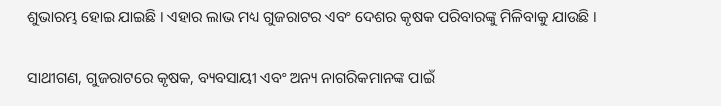ଶୁଭାରମ୍ଭ ହୋଇ ଯାଇଛି । ଏହାର ଲାଭ ମଧ୍ୟ ଗୁଜରାଟର ଏବଂ ଦେଶର କୃଷକ ପରିବାରଙ୍କୁ ମିଳିବାକୁ ଯାଉଛି ।

ସାଥୀଗଣ, ଗୁଜରାଟରେ କୃଷକ, ବ୍ୟବସାୟୀ ଏବଂ ଅନ୍ୟ ନାଗରିକମାନଙ୍କ ପାଇଁ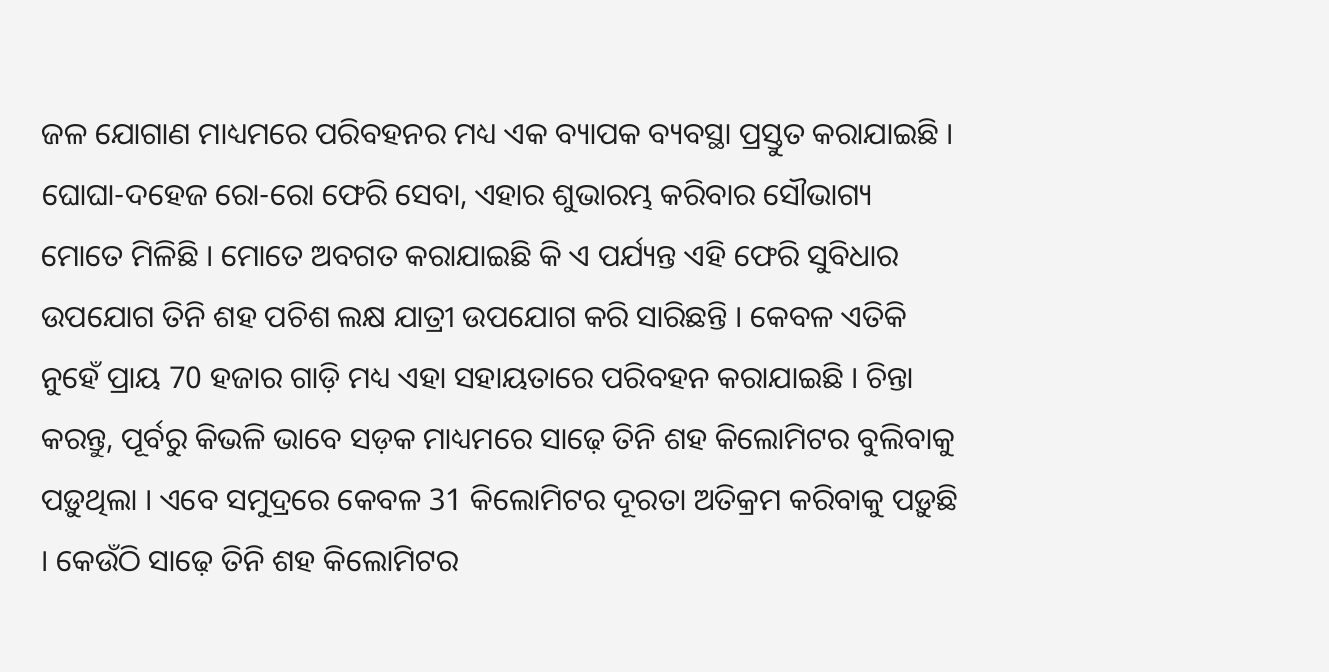ଜଳ ଯୋଗାଣ ମାଧ୍ୟମରେ ପରିବହନର ମଧ୍ୟ ଏକ ବ୍ୟାପକ ବ୍ୟବସ୍ଥା ପ୍ରସ୍ତୁତ କରାଯାଇଛି । ଘୋଘା-ଦହେଜ ରୋ-ରୋ ଫେରି ସେବା, ଏହାର ଶୁଭାରମ୍ଭ କରିବାର ସୌଭାଗ୍ୟ ମୋତେ ମିଳିଛି । ମୋତେ ଅବଗତ କରାଯାଇଛି କି ଏ ପର୍ଯ୍ୟନ୍ତ ଏହି ଫେରି ସୁବିଧାର ଉପଯୋଗ ତିନି ଶହ ପଚିଶ ଲକ୍ଷ ଯାତ୍ରୀ ଉପଯୋଗ କରି ସାରିଛନ୍ତି । କେବଳ ଏତିକି ନୁହେଁ ପ୍ରାୟ 70 ହଜାର ଗାଡ଼ି ମଧ୍ୟ ଏହା ସହାୟତାରେ ପରିବହନ କରାଯାଇଛି । ଚିନ୍ତା କରନ୍ତୁ, ପୂର୍ବରୁ କିଭଳି ଭାବେ ସଡ଼କ ମାଧ୍ୟମରେ ସାଢ଼େ ତିନି ଶହ କିଲୋମିଟର ବୁଲିବାକୁ ପଡ଼ୁଥିଲା । ଏବେ ସମୁଦ୍ରରେ କେବଳ 31 କିଲୋମିଟର ଦୂରତା ଅତିକ୍ରମ କରିବାକୁ ପଡ଼ୁଛି । କେଉଁଠି ସାଢ଼େ ତିନି ଶହ କିଲୋମିଟର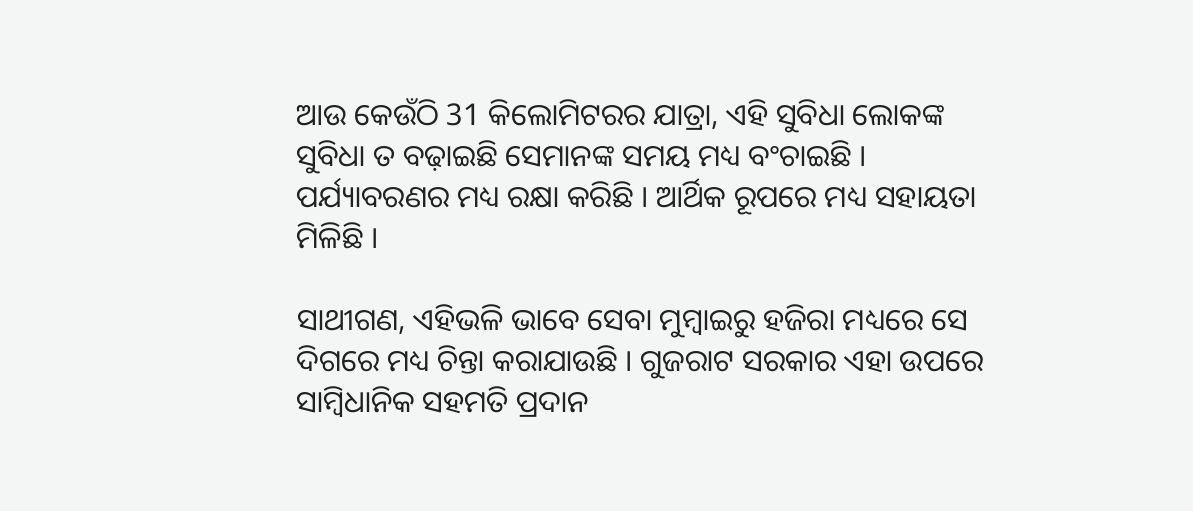ଆଉ କେଉଁଠି 31 କିଲୋମିଟରର ଯାତ୍ରା, ଏହି ସୁବିଧା ଲୋକଙ୍କ ସୁବିଧା ତ ବଢ଼ାଇଛି ସେମାନଙ୍କ ସମୟ ମଧ୍ୟ ବଂଚାଇଛି । ପର୍ଯ୍ୟାବରଣର ମଧ୍ୟ ରକ୍ଷା କରିଛି । ଆର୍ଥିକ ରୂପରେ ମଧ୍ୟ ସହାୟତା ମିଳିଛି ।

ସାଥୀଗଣ, ଏହିଭଳି ଭାବେ ସେବା ମୁମ୍ବାଇରୁ ହଜିରା ମଧ୍ୟରେ ସେ ଦିଗରେ ମଧ୍ୟ ଚିନ୍ତା କରାଯାଉଛି । ଗୁଜରାଟ ସରକାର ଏହା ଉପରେ ସାମ୍ବିଧାନିକ ସହମତି ପ୍ରଦାନ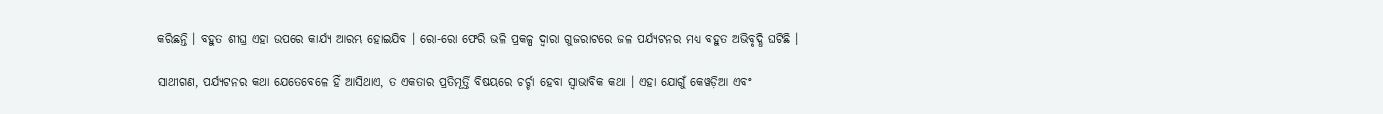କରିଛନ୍ତି । ବହୁତ ଶୀଘ୍ର ଏହା ଉପରେ କାର୍ଯ୍ୟ ଆରମ୍ଭ ହୋଇଯିବ । ରୋ-ରୋ ଫେରି ଭଳି ପ୍ରକଳ୍ପ ଦ୍ୱାରା ଗୁଜରାଟରେ ଜଳ ପର୍ଯ୍ୟଟନର ମଧ୍ୟ ବହୁତ ଅଭିବୃଦ୍ଧି ଘଟିଛି ।

ସାଥୀଗଣ, ପର୍ଯ୍ୟଟନର କଥା ଯେତେବେଳେ ହିଁ ଆସିଥାଏ, ତ ଏକତାର ପ୍ରତିମୂର୍ତ୍ତି ବିଷୟରେ ଚର୍ଚ୍ଚା ହେବା ସ୍ୱାଭାବିକ କଥା । ଏହା ଯୋଗୁଁ କେୱଡ଼ିଆ ଏବଂ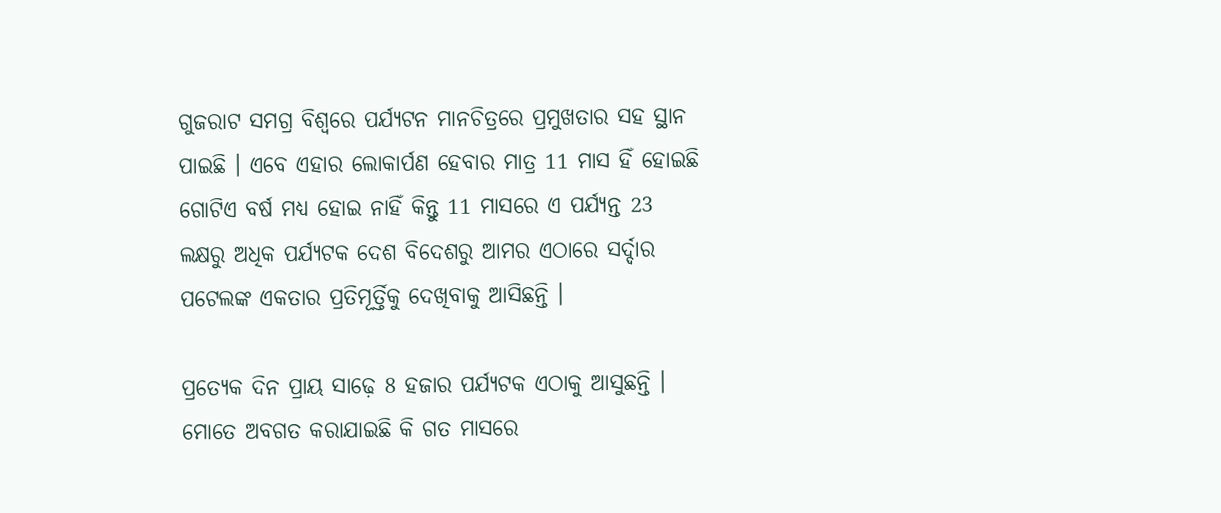ଗୁଜରାଟ ସମଗ୍ର ବିଶ୍ୱରେ ପର୍ଯ୍ୟଟନ ମାନଚିତ୍ରରେ ପ୍ରମୁଖତାର ସହ ସ୍ଥାନ ପାଇଛି । ଏବେ ଏହାର ଲୋକାର୍ପଣ ହେବାର ମାତ୍ର 11 ମାସ ହିଁ ହୋଇଛି ଗୋଟିଏ ବର୍ଷ ମଧ୍ୟ ହୋଇ ନାହିଁ କିନ୍ତୁ 11 ମାସରେ ଏ ପର୍ଯ୍ୟନ୍ତ 23 ଲକ୍ଷରୁ ଅଧିକ ପର୍ଯ୍ୟଟକ ଦେଶ ବିଦେଶରୁ ଆମର ଏଠାରେ ସର୍ଦ୍ଦାର ପଟେଲଙ୍କ ଏକତାର ପ୍ରତିମୂର୍ତ୍ତିକୁ ଦେଖିବାକୁ ଆସିଛନ୍ତି ।

ପ୍ରତ୍ୟେକ ଦିନ ପ୍ରାୟ ସାଢ଼େ 8 ହଜାର ପର୍ଯ୍ୟଟକ ଏଠାକୁ ଆସୁଛନ୍ତି । ମୋତେ ଅବଗତ କରାଯାଇଛି କି ଗତ ମାସରେ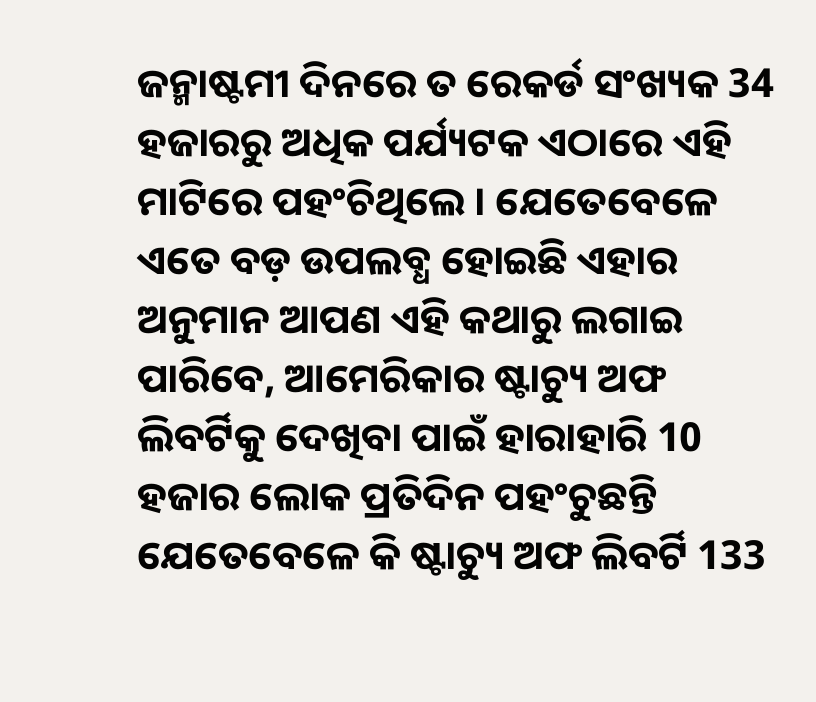ଜନ୍ମାଷ୍ଟମୀ ଦିନରେ ତ ରେକର୍ଡ ସଂଖ୍ୟକ 34 ହଜାରରୁ ଅଧିକ ପର୍ଯ୍ୟଟକ ଏଠାରେ ଏହି ମାଟିରେ ପହଂଚିଥିଲେ । ଯେତେବେଳେ ଏତେ ବଡ଼ ଉପଲବ୍ଧ ହୋଇଛି ଏହାର ଅନୁମାନ ଆପଣ ଏହି କଥାରୁ ଲଗାଇ ପାରିବେ, ଆମେରିକାର ଷ୍ଟାଚ୍ୟୁ ଅଫ ଲିବର୍ଟିକୁ ଦେଖିବା ପାଇଁ ହାରାହାରି 10 ହଜାର ଲୋକ ପ୍ରତିଦିନ ପହଂଚୁଛନ୍ତି ଯେତେବେଳେ କି ଷ୍ଟାଚ୍ୟୁ ଅଫ ଲିବର୍ଟି 133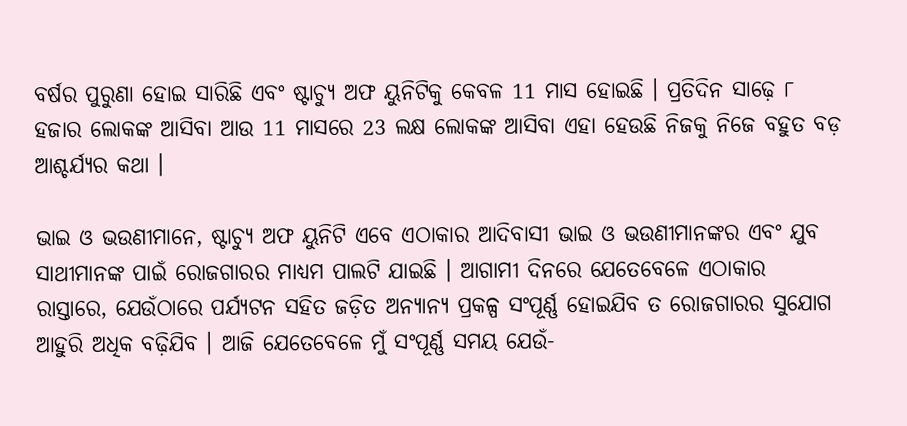ବର୍ଷର ପୁରୁଣା ହୋଇ ସାରିଛି ଏବଂ ଷ୍ଟାଚ୍ୟୁ ଅଫ ୟୁନିଟିକୁ କେବଳ 11 ମାସ ହୋଇଛି । ପ୍ରତିଦିନ ସାଢ଼େ ୮ ହଜାର ଲୋକଙ୍କ ଆସିବା ଆଉ 11 ମାସରେ 23 ଲକ୍ଷ ଲୋକଙ୍କ ଆସିବା ଏହା ହେଉଛି ନିଜକୁ ନିଜେ ବହୁତ ବଡ଼ ଆଶ୍ଚର୍ଯ୍ୟର କଥା ।

ଭାଇ ଓ ଭଉଣୀମାନେ, ଷ୍ଟାଚ୍ୟୁ ଅଫ ୟୁନିଟି ଏବେ ଏଠାକାର ଆଦିବାସୀ ଭାଇ ଓ ଭଉଣୀମାନଙ୍କର ଏବଂ ଯୁବ ସାଥୀମାନଙ୍କ ପାଇଁ ରୋଜଗାରର ମାଧ୍ୟମ ପାଲଟି ଯାଇଛି । ଆଗାମୀ ଦିନରେ ଯେତେବେଳେ ଏଠାକାର ରାସ୍ତାରେ, ଯେଉଁଠାରେ ପର୍ଯ୍ୟଟନ ସହିତ ଜଡ଼ିତ ଅନ୍ୟାନ୍ୟ ପ୍ରକଳ୍ପ ସଂପୂର୍ଣ୍ଣ ହୋଇଯିବ ତ ରୋଜଗାରର ସୁଯୋଗ ଆହୁରି ଅଧିକ ବଢ଼ିଯିବ । ଆଜି ଯେତେବେଳେ ମୁଁ ସଂପୂର୍ଣ୍ଣ ସମୟ ଯେଉଁ-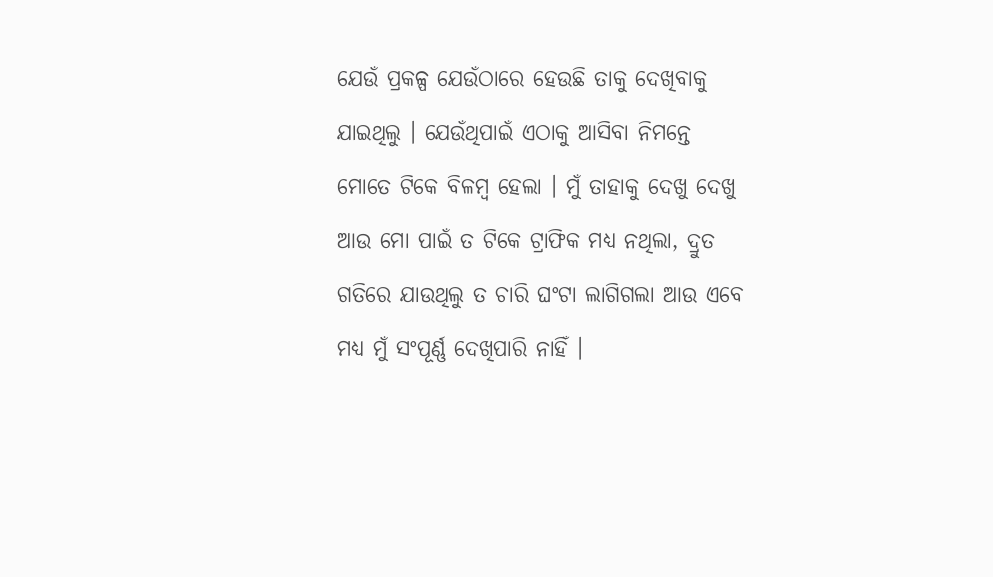ଯେଉଁ ପ୍ରକଳ୍ପ ଯେଉଁଠାରେ ହେଉଛି ତାକୁ ଦେଖିବାକୁ ଯାଇଥିଲୁ । ଯେଉଁଥିପାଇଁ ଏଠାକୁ ଆସିବା ନିମନ୍ତେ ମୋତେ ଟିକେ ବିଳମ୍ବ ହେଲା । ମୁଁ ତାହାକୁ ଦେଖୁ ଦେଖୁ ଆଉ ମୋ ପାଇଁ ତ ଟିକେ ଟ୍ରାଫିକ ମଧ୍ୟ ନଥିଲା, ଦ୍ରୁତ ଗତିରେ ଯାଉଥିଲୁ ତ ଚାରି ଘଂଟା ଲାଗିଗଲା ଆଉ ଏବେ ମଧ୍ୟ ମୁଁ ସଂପୂର୍ଣ୍ଣ ଦେଖିପାରି ନାହିଁ ।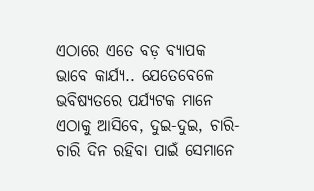ଏଠାରେ ଏତେ ବଡ଼ ବ୍ୟାପକ ଭାବେ କାର୍ଯ୍ୟ.. ଯେତେବେଳେ ଭବିଷ୍ୟତରେ ପର୍ଯ୍ୟଟକ ମାନେ ଏଠାକୁ ଆସିବେ, ଦୁଇ-ଦୁଇ, ଚାରି-ଚାରି ଦିନ ରହିବା ପାଇଁ ସେମାନେ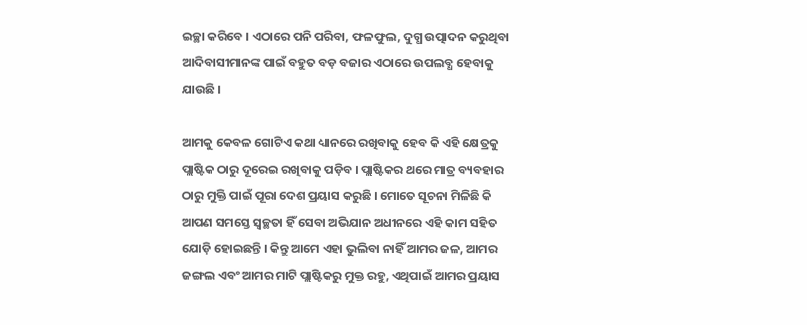ଇଚ୍ଛା କରିବେ । ଏଠାରେ ପନି ପରିବା, ଫଳଫୁଲ, ଦୁଗ୍ଧ ଉତ୍ପାଦନ କରୁଥିବା ଆଦିବାସୀମାନଙ୍କ ପାଇଁ ବହୁତ ବଡ଼ ବଜାର ଏଠାରେ ଉପଲବ୍ଧ ହେବାକୁ ଯାଉଛି ।

ଆମକୁ କେବଳ ଗୋଟିଏ କଥା ଧ୍ୟାନରେ ରଖିବାକୁ ହେବ କି ଏହି କ୍ଷେତ୍ରକୁ ପ୍ଲାଷ୍ଟିକ ଠାରୁ ଦୂରେଇ ରଖିବାକୁ ପଡ଼ିବ । ପ୍ଲାଷ୍ଟିକର ଥରେ ମାତ୍ର ବ୍ୟବହାର ଠାରୁ ମୁକ୍ତି ପାଇଁ ପୂରା ଦେଶ ପ୍ରୟାସ କରୁଛି । ମୋତେ ସୂଚନା ମିଳିଛି କି ଆପଣ ସମସ୍ତେ ସ୍ୱଚ୍ଛତା ହିଁ ସେବା ଅଭିଯାନ ଅଧୀନରେ ଏହି କାମ ସହିତ ଯୋଡ଼ି ହୋଇଛନ୍ତି । କିନ୍ତୁ ଆମେ ଏହା ଭୁଲିବା ନାହିଁ ଆମର ଜଳ, ଆମର ଜଙ୍ଗଲ ଏବଂ ଆମର ମାଟି ପ୍ଲାଷ୍ଟିକରୁ ମୁକ୍ତ ରହୁ, ଏଥିପାଇଁ ଆମର ପ୍ରୟାସ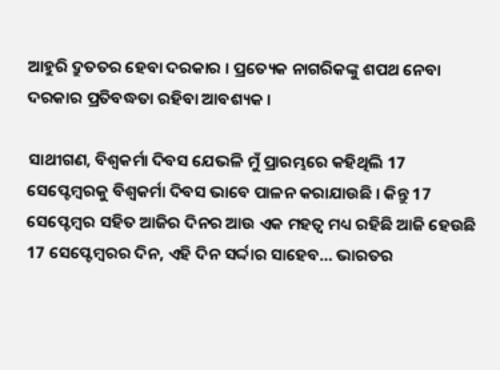ଆହୁରି ଦ୍ରୁତତର ହେବା ଦରକାର । ପ୍ରତ୍ୟେକ ନାଗରିକଙ୍କୁ ଶପଥ ନେବା ଦରକାର ପ୍ରତିବଦ୍ଧତା ରହିବା ଆବଶ୍ୟକ ।

ସାଥୀଗଣ, ବିଶ୍ୱକର୍ମା ଦିବସ ଯେଭଳି ମୁଁ ପ୍ରାରମ୍ଭରେ କହିଥିଲି 17 ସେପ୍ଟେମ୍ବରକୁ ବିଶ୍ୱକର୍ମା ଦିବସ ଭାବେ ପାଳନ କରାଯାଉଛି । କିନ୍ତୁ 17 ସେପ୍ଟେମ୍ବର ସହିତ ଆଜିର ଦିନର ଆଉ ଏକ ମହତ୍ୱ ମଧ୍ୟ ରହିଛି ଆଜି ହେଉଛି 17 ସେପ୍ଟେମ୍ବରର ଦିନ, ଏହି ଦିନ ସର୍ଦ୍ଦାର ସାହେବ… ଭାରତର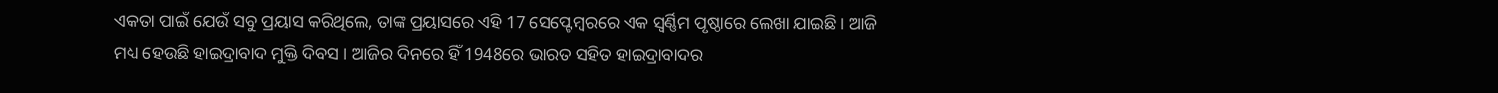ଏକତା ପାଇଁ ଯେଉଁ ସବୁ ପ୍ରୟାସ କରିଥିଲେ, ତାଙ୍କ ପ୍ରୟାସରେ ଏହି 17 ସେପ୍ଟେମ୍ବରରେ ଏକ ସ୍ୱର୍ଣ୍ଣିମ ପୃଷ୍ଠାରେ ଲେଖା ଯାଇଛି । ଆଜି ମଧ୍ୟ ହେଉଛି ହାଇଦ୍ରାବାଦ ମୁକ୍ତି ଦିବସ । ଆଜିର ଦିନରେ ହିଁ 1948ରେ ଭାରତ ସହିତ ହାଇଦ୍ରାବାଦର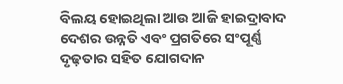ବିଲୟ ହୋଇଥିଲା ଆଉ ଆଜି ହାଇଦ୍ରାବାଦ ଦେଶର ଉନ୍ନତି ଏବଂ ପ୍ରଗତିରେ ସଂପୂର୍ଣ୍ଣ ଦୃଢ଼ତାର ସହିତ ଯୋଗଦାନ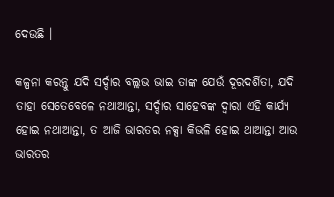ଦେଉଛି ।

କଳ୍ପନା କରନ୍ତୁ ଯଦି ସର୍ଦ୍ଦାର ବଲ୍ଲଭ ଭାଇ ତାଙ୍କ ଯେଉଁ ଦୂରଦର୍ଶିତା, ଯଦି ତାହା ସେତେବେଳେ ନଥାଆନ୍ତା, ସର୍ଦ୍ଦାର ସାହେବଙ୍କ ଦ୍ୱାରା ଏହି କାର୍ଯ୍ୟ ହୋଇ ନଥାଆନ୍ତା, ତ ଆଜି ଭାରତର ନକ୍ସା କିଭଳି ହୋଇ ଥାଆନ୍ତା ଆଉ ଭାରତର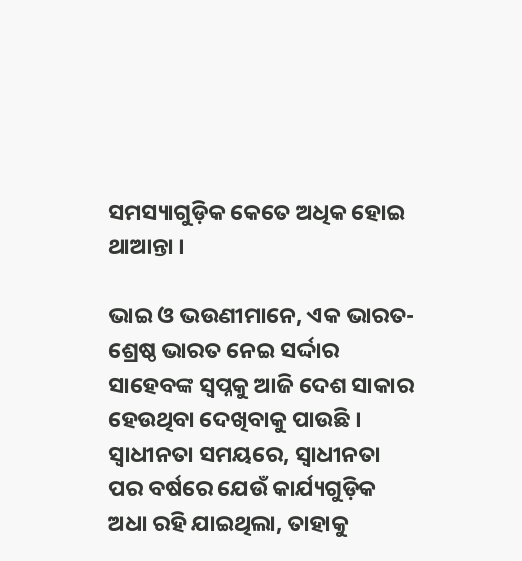ସମସ୍ୟାଗୁଡ଼ିକ କେତେ ଅଧିକ ହୋଇ ଥାଆନ୍ତା ।

ଭାଇ ଓ ଭଉଣୀମାନେ, ଏକ ଭାରତ-ଶ୍ରେଷ୍ଠ ଭାରତ ନେଇ ସର୍ଦ୍ଦାର ସାହେବଙ୍କ ସ୍ୱପ୍ନକୁ ଆଜି ଦେଶ ସାକାର ହେଉଥିବା ଦେଖିବାକୁ ପାଉଛି । ସ୍ୱାଧୀନତା ସମୟରେ, ସ୍ୱାଧୀନତା ପର ବର୍ଷରେ ଯେଉଁ କାର୍ଯ୍ୟଗୁଡ଼ିକ ଅଧା ରହି ଯାଇଥିଲା, ତାହାକୁ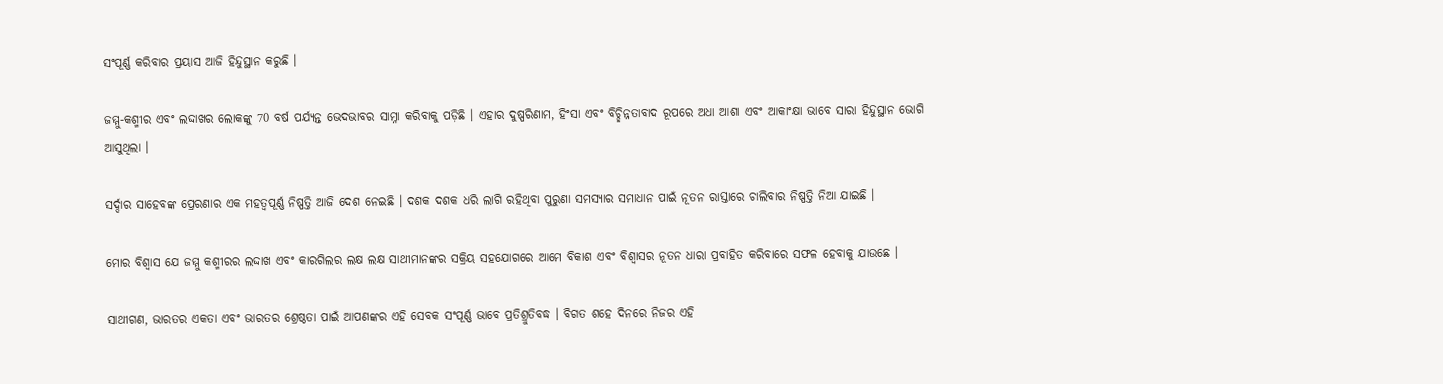ସଂପୂର୍ଣ୍ଣ କରିବାର ପ୍ରୟାସ ଆଜି ହିନ୍ଦୁସ୍ଥାନ କରୁଛି ।

ଜମ୍ମୁ-କଶ୍ମୀର ଏବଂ ଲଦ୍ଦାଖର ଲୋକଙ୍କୁ 70 ବର୍ଷ ପର୍ଯ୍ୟନ୍ତ ଭେଦଭାବର ସାମ୍ନା କରିବାକୁ ପଡ଼ିଛି । ଏହାର ଦୁଷ୍ପରିଣାମ, ହିଂସା ଏବଂ ବିଚ୍ଛିନ୍ନତାବାଦ ରୂପରେ ଅଧା ଆଶା ଏବଂ ଆକାଂକ୍ଷା ଭାବେ ସାରା ହିନ୍ଦୁସ୍ଥାନ ଭୋଗି ଆସୁଥିଲା ।

ସର୍ଦ୍ଦାର ସାହେବଙ୍କ ପ୍ରେରଣାର ଏକ ମହତ୍ୱପୂର୍ଣ୍ଣ ନିଷ୍ପତ୍ତି ଆଜି ଦେଶ ନେଇଛି । ଦଶକ ଦଶକ ଧରି ଲାଗି ରହିଥିବା ପୁରୁଣା ସମସ୍ୟାର ସମାଧାନ ପାଇଁ ନୂତନ ରାସ୍ତାରେ ଚାଲିବାର ନିଷ୍ପତ୍ତି ନିଆ ଯାଇଛି ।

ମୋର ବିଶ୍ୱାସ ଯେ ଜମ୍ମୁ କଶ୍ମୀରର ଲଦ୍ଦାଖ ଏବଂ କାରଗିଲର ଲକ୍ଷ ଲକ୍ଷ ସାଥୀମାନଙ୍କର ସକ୍ରିୟ ସହଯୋଗରେ ଆମେ ବିକାଶ ଏବଂ ବିଶ୍ୱାସର ନୂତନ ଧାରା ପ୍ରବାହିତ କରିବାରେ ସଫଳ ହେବାକୁ ଯାଉଛେ ।

ସାଥୀଗଣ, ଭାରତର ଏକତା ଏବଂ ଭାରତର ଶ୍ରେଷ୍ଠତା ପାଇଁ ଆପଣଙ୍କର ଏହି ସେବକ ସଂପୂର୍ଣ୍ଣ ଭାବେ ପ୍ରତିଶ୍ରୁତିବଦ୍ଧ । ବିଗତ ଶହେ ଦିନରେ ନିଜର ଏହି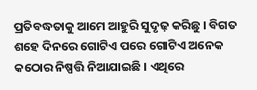ପ୍ରତିବଦ୍ଧତାକୁ ଆମେ ଆହୁରି ସୁଦୃଢ଼ କରିଛୁ । ବିଗତ ଶହେ ଦିନରେ ଗୋଟିଏ ପରେ ଗୋଟିଏ ଅନେକ କଠୋର ନିଷ୍ପତ୍ତି ନିଆଯାଇଛି । ଏଥିରେ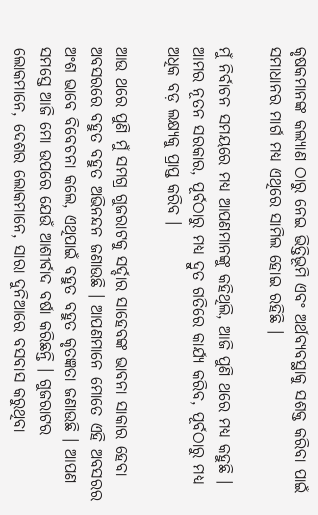କୃଷକମାନଙ୍କ କଲ୍ୟାଣ ଠାରୁ ନେଇ ଭିତ୍ତିଭୂମି ଏବଂ ଅର୍ଥବ୍ୟବସ୍ଥାକୁ ସଶକ୍ତ କରିବା ପାଇଁ ସମାଧାନର ମାର୍ଗ ମଧ୍ୟ ଏଥିରେ ସାମିଲ ହୋଇ ରହିଛି ।

ମୁଁ ନିର୍ବାଚନ ସମୟରେ ମଧ୍ୟ ଆପଣମାନଙ୍କୁ କହିଥିଲି, ଆଜି ପୁଣି ଥରେ ମଧ୍ୟ କହୁଛି । ଆମର ନୂତନ ସରକାର, ପୂର୍ବଠାରୁ ମଧ୍ୟ ଦ୍ରୁତ ଗତିରେ କାର୍ଯ୍ୟ କରିବ, ପୂର୍ବଠାରୁ ମଧ୍ୟ ଅଧିକ ବଡ଼ ଲକ୍ଷ୍ୟକୁ ପ୍ରାପ୍ତ କରିବ ।

ଆଉ ଥରେ ପୁଣି ମୁଁ ସମଗ୍ର ଗୁଜରାଟକୁ ସର୍ଦ୍ଦାର ସାହେବଙ୍କ ଭାବନା ସାକାର ହେବା ଅବସରରେ ବହୁତ ବହୁତ ଅଭିନନ୍ଦନ ଜଣାଉଛି । ଆପଣମାନେ ମୋତେ ଏହି ଅବସରର ଅଂଶ ଭାବେ ବିବେଚନା କଲେ, ଏଥିପାଇଁ ବହୁତ ବହୁତ କୃତଜ୍ଞତା ଜଣାଉଛି । ଆପଣ ସମସ୍ତେ ଆଜି ମୋ ଉପରେ ଯେଉଁ ଆଶୀର୍ବାଦ ବର୍ଷା କରିଛନ୍ତି । ଗୁଜରାଟର ଲୋକମାନେ, ଦେଶର ଲୋକମାନେ, ସାରା ଦୁନିଆରେ ବସବାସ କରୁଥିବା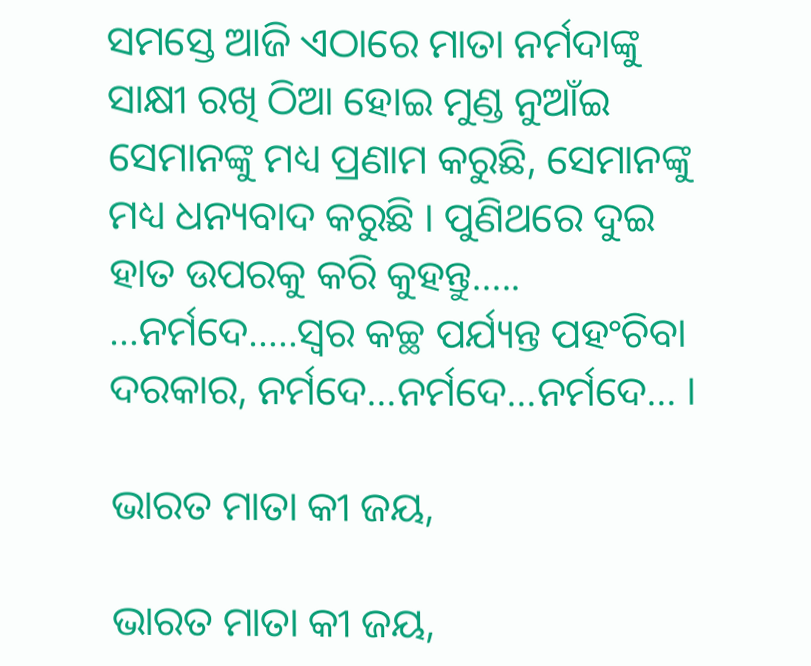ସମସ୍ତେ ଆଜି ଏଠାରେ ମାତା ନର୍ମଦାଙ୍କୁ ସାକ୍ଷୀ ରଖି ଠିଆ ହୋଇ ମୁଣ୍ଡ ନୁଆଁଇ ସେମାନଙ୍କୁ ମଧ୍ୟ ପ୍ରଣାମ କରୁଛି, ସେମାନଙ୍କୁ ମଧ୍ୟ ଧନ୍ୟବାଦ କରୁଛି । ପୁଣିଥରେ ଦୁଇ ହାତ ଉପରକୁ କରି କୁହନ୍ତୁ….. …ନର୍ମଦେ…..ସ୍ୱର କଚ୍ଛ ପର୍ଯ୍ୟନ୍ତ ପହଂଚିବା ଦରକାର, ନର୍ମଦେ…ନର୍ମଦେ…ନର୍ମଦେ… ।

ଭାରତ ମାତା କୀ ଜୟ,

ଭାରତ ମାତା କୀ ଜୟ,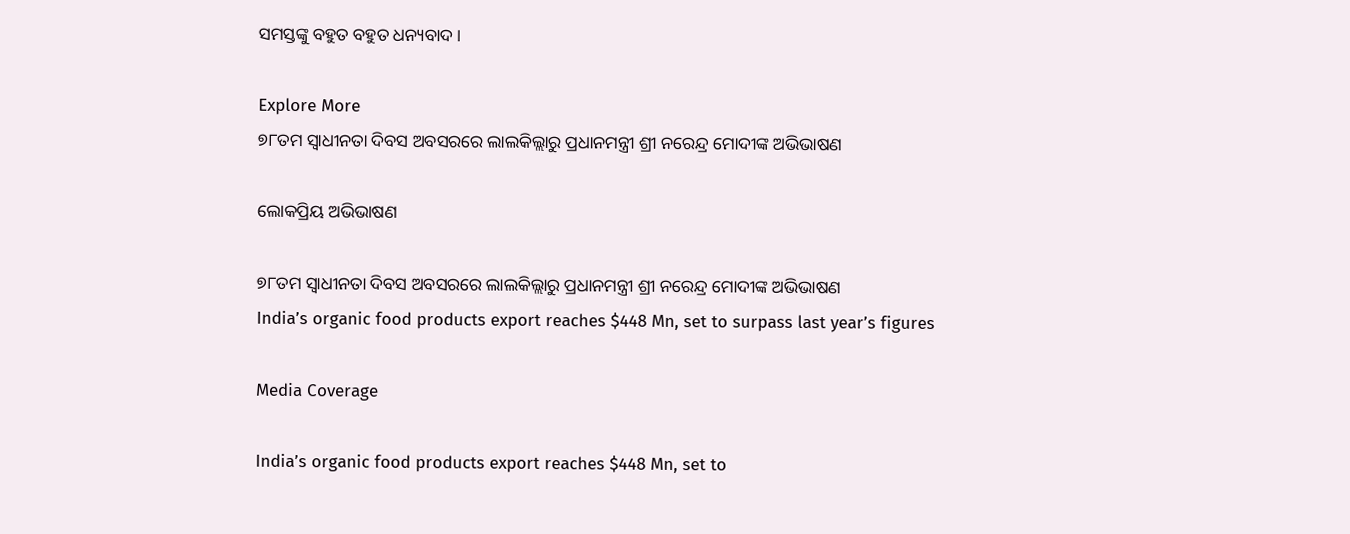ସମସ୍ତଙ୍କୁ ବହୁତ ବହୁତ ଧନ୍ୟବାଦ ।

Explore More
୭୮ତମ ସ୍ୱାଧୀନତା ଦିବସ ଅବସରରେ ଲାଲକିଲ୍ଲାରୁ ପ୍ରଧାନମନ୍ତ୍ରୀ ଶ୍ରୀ ନରେନ୍ଦ୍ର ମୋଦୀଙ୍କ ଅଭିଭାଷଣ

ଲୋକପ୍ରିୟ ଅଭିଭାଷଣ

୭୮ତମ ସ୍ୱାଧୀନତା ଦିବସ ଅବସରରେ ଲାଲକିଲ୍ଲାରୁ ପ୍ରଧାନମନ୍ତ୍ରୀ ଶ୍ରୀ ନରେନ୍ଦ୍ର ମୋଦୀଙ୍କ ଅଭିଭାଷଣ
India’s organic food products export reaches $448 Mn, set to surpass last year’s figures

Media Coverage

India’s organic food products export reaches $448 Mn, set to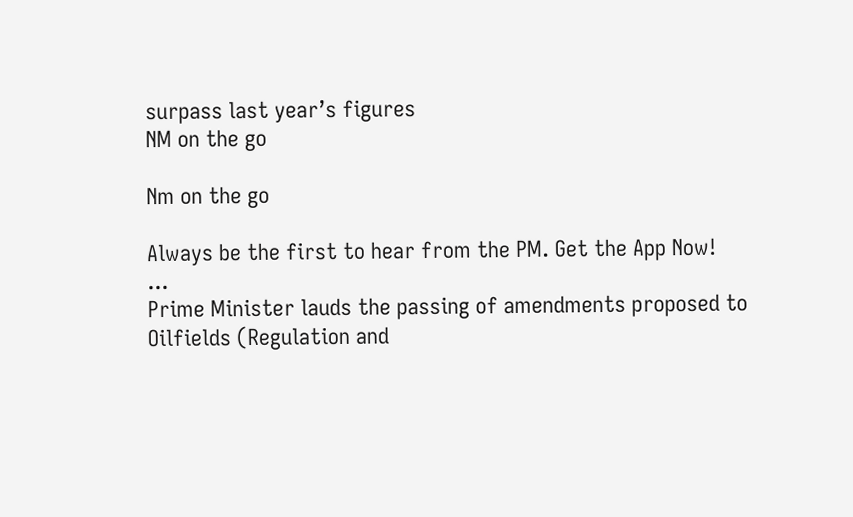surpass last year’s figures
NM on the go

Nm on the go

Always be the first to hear from the PM. Get the App Now!
...
Prime Minister lauds the passing of amendments proposed to Oilfields (Regulation and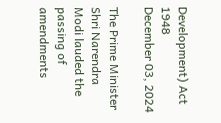Development) Act 1948
December 03, 2024

The Prime Minister Shri Narendra Modi lauded the passing of amendments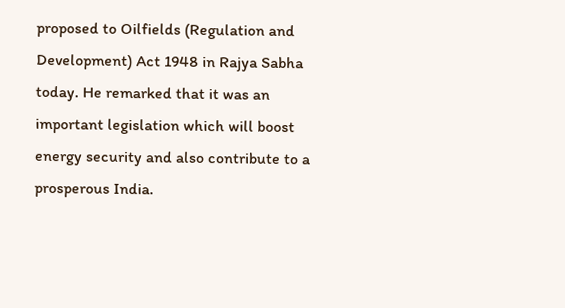proposed to Oilfields (Regulation and Development) Act 1948 in Rajya Sabha today. He remarked that it was an important legislation which will boost energy security and also contribute to a prosperous India.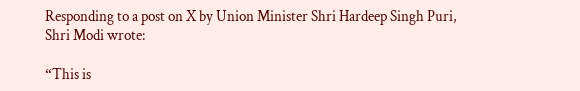Responding to a post on X by Union Minister Shri Hardeep Singh Puri, Shri Modi wrote:

“This is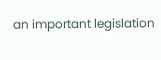an important legislation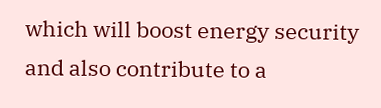which will boost energy security and also contribute to a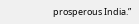prosperous India.”